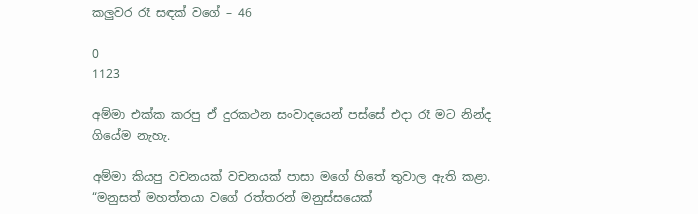කලුවර රෑ සඳක් වගේ – 46

0
1123

අම්මා එක්ක කරපු ඒ දුරකථන සංවාදයෙන් පස්සේ එදා රෑ මට නින්ද ගියේම නැහැ.

අම්මා කියපු වචනයක් වචනයක් පාසා මගේ හිතේ තුවාල ඇති කළා. “මනුසත් මහත්තයා වගේ රත්තරන් මනුස්සයෙක්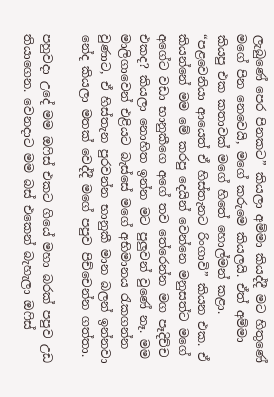ලැබුණේ පෙර පිනකට” කියලා අම්මා කියද්දී මට හිතුණේ මගේ පින නෙවෙයි, මගේ කරුමෙ කියලයි. ඒත් අම්මා කියපු එක කතාවක් මගේ හිතේ හොල්මන් කළා. “පළවෙනියා ආයෙත් ඒ හිස්තැනට රිංගාවි” කියන එක. ඒ කියන්නේ මම මේ කරපු දෙයින් වෙන්නෙ මනුසත්ට මගේ අගේට වඩා භානුකීගෙ අගේ තව තේරෙන්න මග පෑදිච්ච එකද? කියලා නොහිත ඉන්න මට පුලුවන් වුණේ නෑ. මම මාලිගාවෙන් එළියට බැස්සේ මගේ අභිමානය රැකගන්න වුණාට, ඒ හිස්තැන පුරවන්න භානුකී මාන බලන් ඉන්නවා නේද කියලා මතක් වෙද්දී මගේ පපුව පිච්චෙන්න ගත්තා.

පහුවදා උදේ මම ඔෆිස් එකට ගියේ මහා බරක් පපුව උඩ තියාගෙන. වෙනදාට මම බස් එකෙන් බැහැලා ඔෆිස්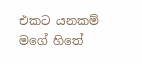එකට යනකම් මගේ හිතේ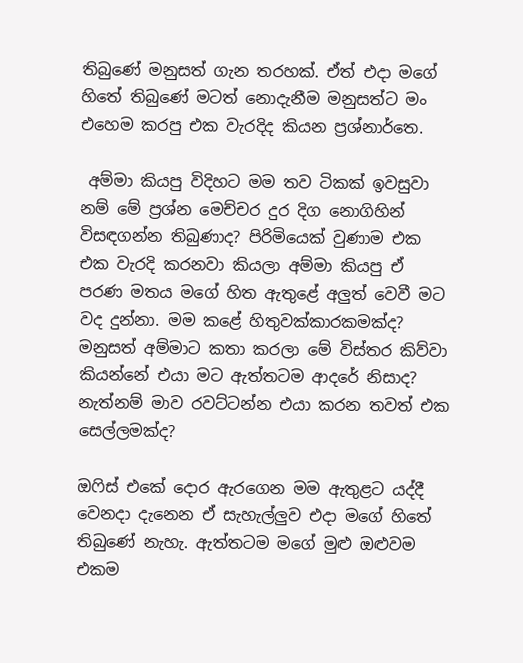තිබුණේ මනුසත් ගැන තරහක්. ඒත් එදා මගේ හිතේ තිබුණේ මටත් නොදැනීම මනුසත්ට මං එහෙම කරපු එක වැරදිද කියන ප්‍රශ්නාර්තෙ.

 අම්මා කියපු විදිහට මම තව ටිකක් ඉවසුවා නම් මේ ප්‍රශ්න මෙච්චර දුර දිග නොගිහින් විසඳගන්න තිබුණාද? පිරිමියෙක් වුණාම එක එක වැරදි කරනවා කියලා අම්මා කියපු ඒ පරණ මතය මගේ හිත ඇතුළේ අලුත් වෙවී මට වද දුන්නා. මම කළේ හිතුවක්කාරකමක්ද? මනුසත් අම්මාට කතා කරලා මේ විස්තර කිව්වා කියන්නේ එයා මට ඇත්තටම ආදරේ නිසාද? නැත්නම් මාව ‍රවට්ටන්න එයා කරන තවත් එක සෙල්ලමක්ද?

ඔෆිස් එකේ දොර ඇරගෙන මම ඇතුළට යද්දී වෙනදා දැනෙන ඒ සැහැල්ලුව එදා මගේ හිතේ තිබුණේ නැහැ. ඇත්තටම මගේ මුළු ඔළුවම එකම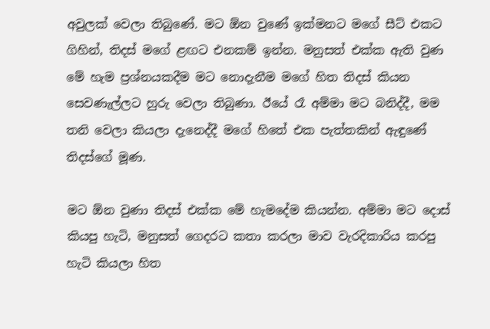අවුලක් වෙලා තිබුණේ. මට ඕන වුණේ ඉක්මනට මගේ සීට් එකට ගිහින්, තිදස් මගේ ළඟට එනකම් ඉන්න. මනුසත් එක්ක ඇති වුණ මේ හැම ප්‍රශ්නයකදීම මට නොදැනීම මගේ හිත තිදස් කියන සෙවණැල්ලට හුරු වෙලා තිබුණා. ඊයේ රෑ අම්මා මට බනිද්දී, මම තනි වෙලා කියලා දැනෙද්දී මගේ හිතේ එක පැත්තකින් ඇඳුණේ තිදස්ගේ මූණ.

මට ඕන වුණා තිදස් එක්ක මේ හැමදේම කියන්න. අම්මා මට දොස් කියපු හැටි, මනුසත් ගෙදරට කතා කරලා මාව වැරදිකාරිය කරපු හැටි කියලා හිත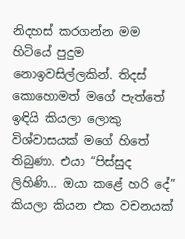නිදහස් කරගන්න මම හිටියේ පුදුම නොඉවසිල්ලකින්. තිදස් කොහොමත් මගේ පැත්තේ ඉඳියි කියලා ලොකු විශ්වාසයක් මගේ හිතේ තිබුණා. එයා “පිස්සුද ලිහිණි… ඔයා කළේ හරි දේ” කියලා කියන එක වචනයක්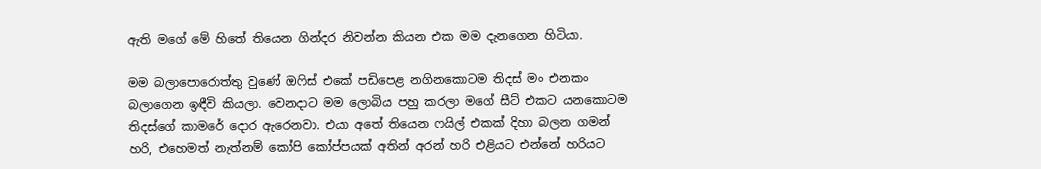ඇති මගේ මේ හිතේ තියෙන ගින්දර නිවන්න කියන එක මම දැනගෙන හිටියා.

මම බලාපොරොත්තු වුණේ ඔෆිස් එකේ පඩිපෙළ නගිනකොටම තිදස් මං එනකං බලාගෙන ඉඳීවි කියලා. වෙනදාට මම ලොබිය පහු කරලා මගේ සීට් එකට යනකොටම තිදස්ගේ කාමරේ දොර ඇරෙනවා. එයා අතේ තියෙන ෆයිල් එකක් දිහා බලන ගමන් හරි, එහෙමත් නැත්නම් කෝපි කෝප්පයක් අතින් අරන් හරි එළියට එන්නේ හරියට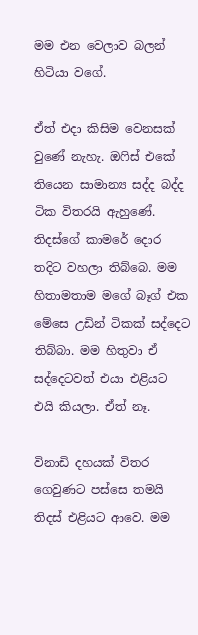මම එන වෙලාව බලන් හිටියා වගේ.

ඒත් එදා කිසිම වෙනසක් වුණේ නැහැ. ඔෆිස් එකේ තියෙන සාමාන්‍ය සද්ද බද්ද ටික විතරයි ඇහුණේ. තිදස්ගේ කාමරේ දොර තදිට වහලා තිබ්බෙ. මම හිතාමතාම මගේ බෑග් එක මේසෙ උඩින් ටිකක් සද්දෙට තිබ්බා. මම හිතුවා ඒ සද්දෙටවත් එයා එළියට එයි කියලා. ඒත් නෑ.

විනාඩි දහයක් විතර ගෙවුණට පස්සෙ තමයි තිදස් එළියට ආවෙ. මම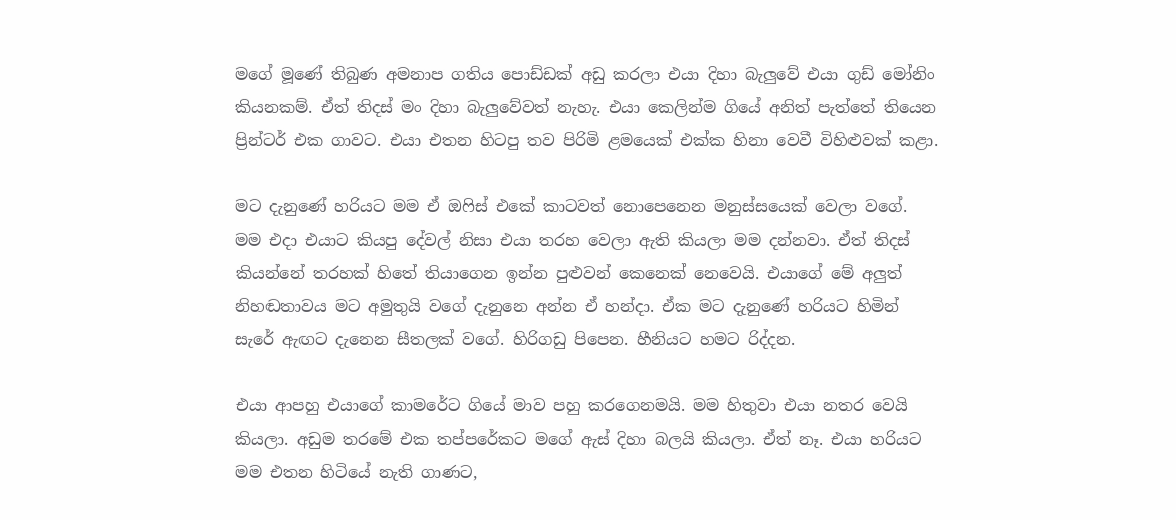මගේ මූණේ තිබුණ අමනාප ගතිය පොඩ්ඩක් අඩු කරලා එයා දිහා බැලුවේ එයා ගුඩ් මෝනිං කියනකම්. ඒත් තිදස් මං දිහා බැලුවේවත් නැහැ. එයා කෙලින්ම ගියේ අනිත් පැත්තේ තියෙන ප්‍රින්ටර් එක ගාවට. එයා එතන හිටපු තව පිරිමි ළමයෙක් එක්ක හිනා වෙවී විහිළුවක් කළා.

මට දැනුණේ හරියට මම ඒ ඔෆිස් එකේ කාටවත් නොපෙනෙන මනුස්සයෙක් වෙලා වගේ. මම එදා එයාට කියපු දේවල් නිසා එයා තරහ වෙලා ඇති කියලා මම දන්නවා. ඒත් තිදස් කියන්නේ තරහක් හිතේ තියාගෙන ඉන්න පුළුවන් කෙනෙක් නෙවෙයි. එයාගේ මේ අලුත් නිහඬතාවය මට අමුතුයි වගේ දැනුනෙ අන්න ඒ හන්දා. ඒක මට දැනුණේ හරියට හිමින් සැරේ ඇඟට දැනෙන සීතලක් වගේ. හිරිගඩු පිපෙන. හීනියට හමට රිද්දන.

එයා ආපහු එයාගේ කාමරේට ගියේ මාව පහු කරගෙනමයි. මම හිතුවා එයා නතර වෙයි කියලා. අඩුම තරමේ එක තප්පරේකට මගේ ඇස් දිහා බලයි කියලා. ඒත් නෑ. එයා හරියට මම එතන හිටියේ නැති ගාණට,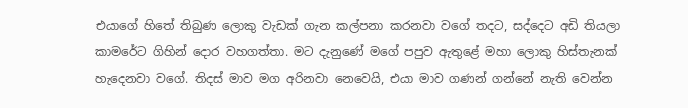එයාගේ හිතේ තිබුණ ලොකු වැඩක් ගැන කල්පනා කරනවා වගේ තදට, සද්දෙට අඩි තියලා කාමරේට ගිහින් දොර වහගත්තා. මට දැනුණේ මගේ පපුව ඇතුළේ මහා ලොකු හිස්තැනක් හැදෙනවා වගේ. තිදස් මාව මග අරිනවා නෙවෙයි, එයා මාව ගණන් ගන්නේ නැති වෙන්න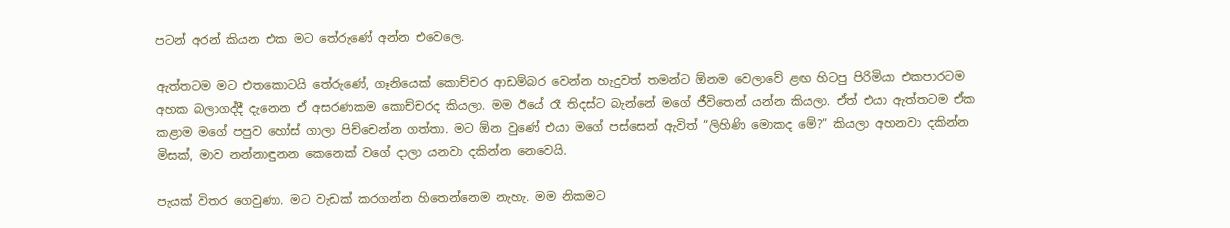පටන් අරන් කියන එක මට තේරුණේ අන්න එවෙලෙ.

ඇත්තටම මට එතකොටයි තේරුණේ, ගෑනියෙක් කොච්චර ආඩම්බර වෙන්න හැදුවත් තමන්ට ඕනම වෙලාවේ ළඟ හිටපු පිරිමියා එකපාරටම අහක බලාගද්දී දැනෙන ඒ අසරණකම කොච්චරද කියලා. මම ඊයේ රෑ තිදස්ට බැන්නේ මගේ ජීවිතෙන් යන්න කියලා. ඒත් එයා ඇත්තටම ඒක කළාම මගේ පපුව හෝස් ගාලා පිච්චෙන්න ගත්තා. මට ඕන වුණේ එයා මගේ පස්සෙන් ඇවිත් “ලිහිණි මොකද මේ?” කියලා අහනවා දකින්න මිසක්, මාව නන්නාඳුනන කෙනෙක් වගේ දාලා යනවා දකින්න නෙවෙයි.

පැයක් විතර ගෙවුණා. මට වැඩක් කරගන්න හිතෙන්නෙම නැහැ. මම නිකමට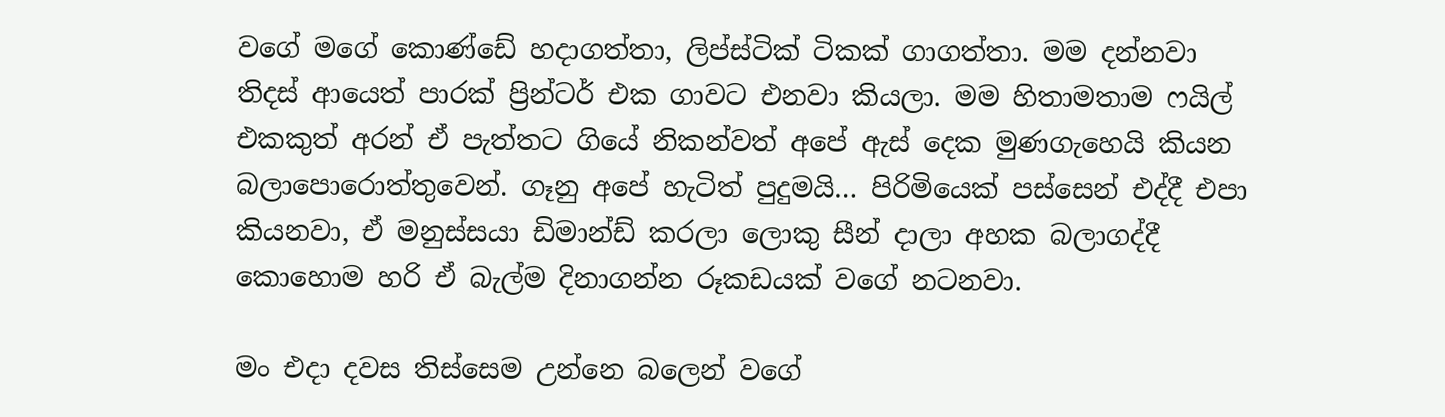වගේ මගේ කොණ්ඩේ හදාගත්තා, ලිප්ස්ටික් ටිකක් ගාගත්තා. මම දන්නවා තිදස් ආයෙත් පාරක් ප්‍රින්ටර් එක ගාවට එනවා කියලා. මම හිතාමතාම ෆයිල් එකකුත් අරන් ඒ පැත්තට ගියේ නිකන්වත් අපේ ඇස් දෙක මුණගැහෙයි කියන බලාපොරොත්තුවෙන්. ගෑනු අපේ හැටිත් පුදුමයි… පිරිමියෙක් පස්සෙන් එද්දී එපා කියනවා, ඒ මනුස්සයා ඩිමාන්ඩ් කරලා ලොකු සීන් දාලා අහක බලාගද්දී කොහොම හරි ඒ බැල්ම දිනාගන්න රූකඩයක් වගේ නටනවා.

මං එදා දවස තිස්සෙම උන්නෙ බලෙන් වගේ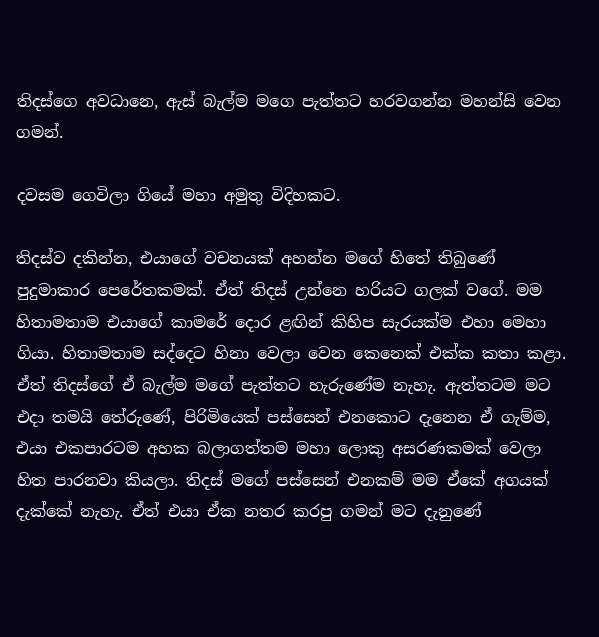තිදස්ගෙ අවධානෙ, ඇස් බැල්ම මගෙ පැත්තට හරවගන්න මහන්සි වෙන ගමන්.

දවසම ගෙවිලා ගියේ මහා අමුතු විදිහකට.

තිදස්ව දකින්න, එයාගේ වචනයක් අහන්න මගේ හිතේ තිබුණේ පුදුමාකාර පෙරේතකමක්. ඒත් තිදස් උන්නෙ හරියට ගලක් වගේ. මම හිතාමතාම එයාගේ කාමරේ දොර ළඟින් කිහිප සැරයක්ම එහා මෙහා ගියා. හිතාමතාම සද්දෙට හිනා වෙලා වෙන කෙනෙක් එක්ක කතා කළා. ඒත් තිදස්ගේ ඒ බැල්ම මගේ පැත්තට හැරුණේම නැහැ. ඇත්තටම මට එදා තමයි තේරුණේ, පිරිමියෙක් පස්සෙන් එනකොට දැනෙන ඒ ගැම්ම, එයා එකපාරටම අහක බලාගත්තම මහා ලොකු අසරණකමක් වෙලා හිත පාරනවා කියලා. තිදස් මගේ පස්සෙන් එනකම් මම ඒකේ අගයක් දැක්කේ නැහැ. ඒත් එයා ඒක නතර කරපු ගමන් මට දැනුණේ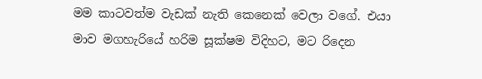මම කාටවත්ම වැඩක් නැති කෙනෙක් වෙලා වගේ. එයා මාව මගහැරියේ හරිම සූක්ෂම විදිහට, මට රිදෙන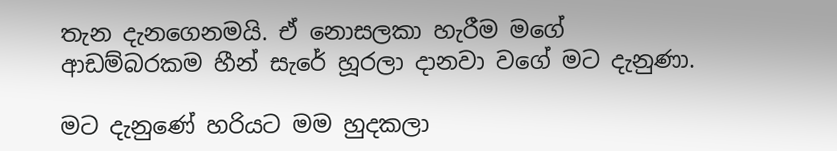තැන දැනගෙනමයි. ඒ නොසලකා හැරීම මගේ ආඩම්බරකම හීන් සැරේ හූරලා දානවා වගේ මට දැනුණා.

මට දැනුණේ හරියට මම හුදකලා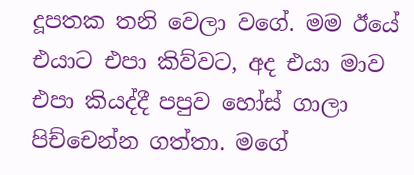දූපතක තනි වෙලා වගේ. මම ඊයේ එයාට එපා කිව්වට, අද එයා මාව එපා කියද්දී පපුව හෝස් ගාලා පිච්චෙන්න ගත්තා. මගේ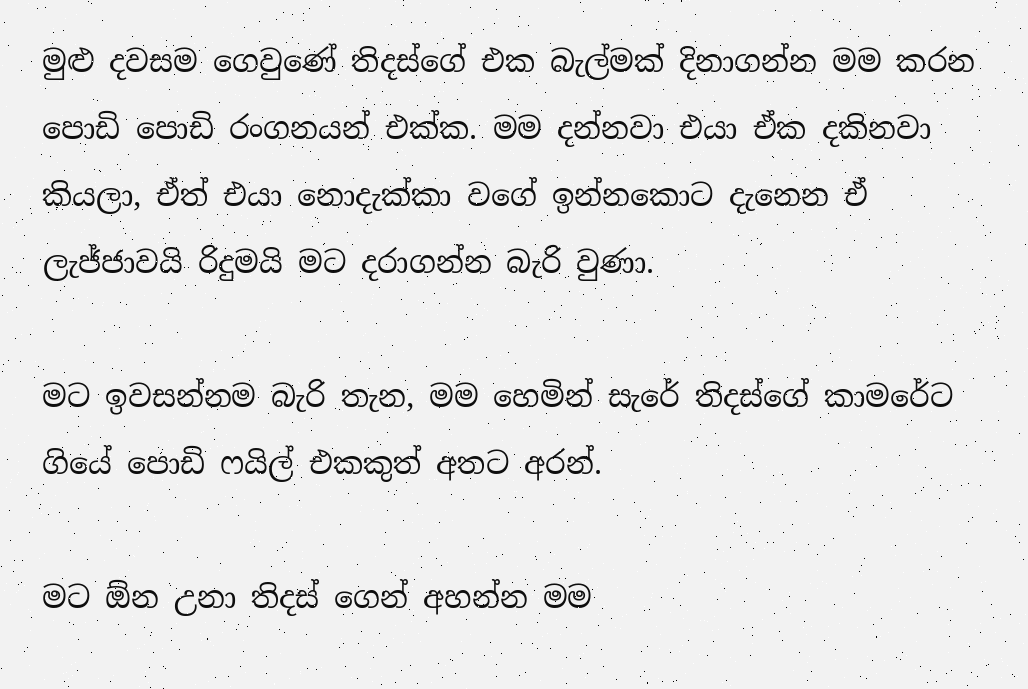මුළු දවසම ගෙවුණේ තිදස්ගේ එක බැල්මක් දිනාගන්න මම කරන පොඩි පොඩි රංගනයන් එක්ක. මම දන්නවා එයා ඒක දකිනවා කියලා, ඒත් එයා නොදැක්කා වගේ ඉන්නකොට දැනෙන ඒ ලැජ්ජාවයි රිදුමයි මට දරාගන්න බැරි වුණා.

මට ඉවසන්නම බැරි තැන, මම හෙමින් සැරේ තිදස්ගේ කාමරේට ගියේ පොඩි ෆයිල් එකකුත් අතට අරන්.

මට ඕන උනා තිදස් ගෙන් අහන්න මම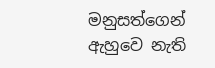මනුසත්ගෙන් ඇහුවෙ නැති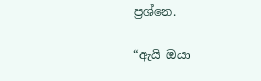ප්‍රශ්නෙ.

“ඇයි ඔයා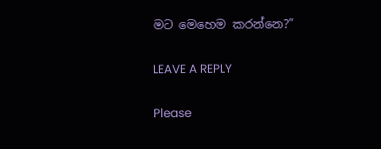මට මෙහෙම කරන්නෙ?”

LEAVE A REPLY

Please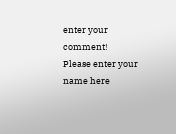enter your comment!
Please enter your name here